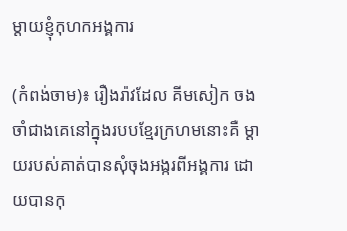ម្ដាយខ្ញុំកុហកអង្គការ

(កំពង់ចាម)៖ រឿងរ៉ាវដែល គីមសៀក ចងចាំជាងគេនៅក្នុងរបបខ្មែរក្រហមនោះគឺ ម្ដាយរបស់គាត់បានសុំចុងអង្ករពីអង្គការ ដោយបានកុ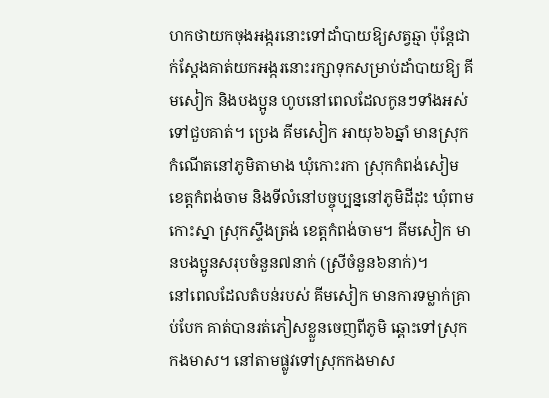ហកថាយកចុងអង្ករនោះទៅដាំបាយឱ្យសត្វឆ្មា ប៉ុន្តែជាក់ស្ដែងគាត់យកអង្ករនោះរក្សាទុកសម្រាប់ដាំបាយឱ្យ គីមសៀក និងបងប្អូន ហូបនៅពេលដែលកូនៗទាំងអស់ទៅជួបគាត់។ ប្រេង គីមសៀក អាយុ៦៦ឆ្នាំ មានស្រុកកំណើតនៅភូមិតាមាង ឃុំកោះរកា ស្រុកកំពង់សៀម ខេត្តកំពង់ចាម និងទីលំនៅបច្ចុប្បន្ននៅភូមិដីដុះ ឃុំពាមកោះស្នា ស្រុកស្ទឹងត្រង់ ខេត្តកំពង់ចាម។ គីមសៀក មានបងប្អូនសរុបចំនួន៧នាក់ (ស្រីចំនួន៦នាក់)។
នៅពេលដែលតំបន់របស់ គីមសៀក មានការទម្លាក់គ្រាប់បែក គាត់បានរត់ភៀសខ្លួនចេញពីភូមិ ឆ្ពោះទៅស្រុកកងមាស។ នៅតាមផ្លូវទៅស្រុកកងមាស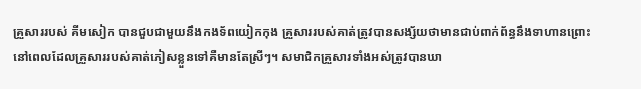គ្រួសាររបស់ គីមសៀក បានជួបជាមួយនឹងកងទ័ពយៀកកុង គ្រួសាររបស់គាត់ត្រូវបានសង្ស័យថាមានជាប់ពាក់ព័ន្ធនឹងទាហានព្រោះនៅពេលដែលគ្រួសាររបស់គាត់ភៀសខ្លួនទៅគឺមានតែស្រីៗ។ សមាជិកគ្រួសារទាំងអស់ត្រូវបានឃា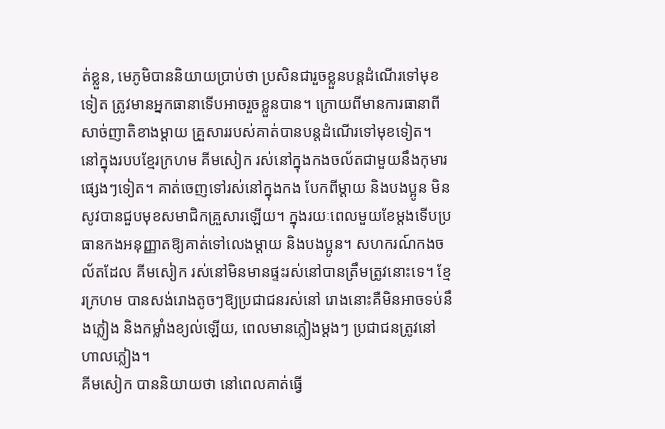ត់ខ្លួន, មេភូមិបាននិយាយប្រាប់ថា ប្រសិនជារួចខ្លួនបន្តដំណើរទៅមុខទៀត ត្រូវមានអ្នកធានាទើបអាចរួចខ្លួនបាន។ ក្រោយពីមានការធានាពីសាច់ញាតិខាងម្ដាយ គ្រួសាររបស់គាត់បានបន្តដំណើរទៅមុខទៀត។
នៅក្នុងរបបខ្មែរក្រហម គីមសៀក រស់នៅក្នុងកងចល័តជាមួយនឹងកុមារផ្សេងៗទៀត។ គាត់ចេញទៅរស់នៅក្នុងកង បែកពីម្ដាយ និងបងប្អូន មិនសូវបានជួបមុខសមាជិកគ្រួសារឡើយ។ ក្នុងរយៈពេលមួយខែម្ដងទើបប្រធានកងអនុញ្ញាតឱ្យគាត់ទៅលេងម្ដាយ និងបងប្អូន។ សហករណ៍កងចល័តដែល គីមសៀក រស់នៅមិនមានផ្ទះរស់នៅបានត្រឹមត្រូវនោះទេ។ ខ្មែរក្រហម បានសង់រោងតូចៗឱ្យប្រជាជនរស់នៅ រោងនោះគឺមិនអាចទប់នឹងភ្លៀង និងកម្លាំងខ្យល់ឡើយ, ពេលមានភ្លៀងម្ដងៗ ប្រជាជនត្រូវនៅហាលភ្លៀង។
គីមសៀក បាននិយាយថា នៅពេលគាត់ធ្វើ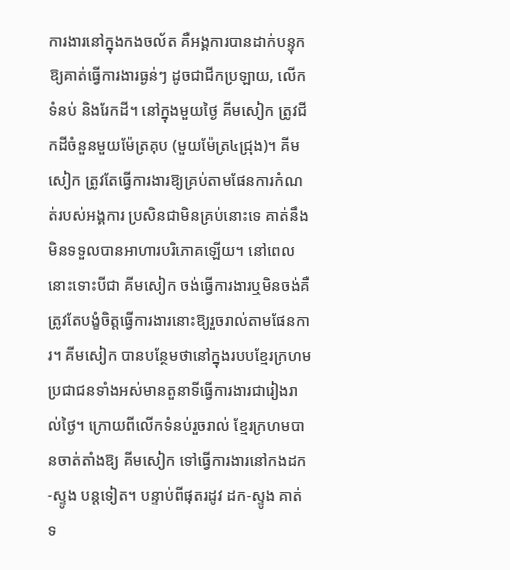ការងារនៅក្នុងកងចល័ត គឺអង្គការបានដាក់បន្ទុកឱ្យគាត់ធ្វើការងារធ្ងន់ៗ ដូចជាជីកប្រឡាយ, លើកទំនប់ និងរែកដី។ នៅក្នុងមួយថ្ងៃ គីមសៀក ត្រូវជីកដីចំនួនមួយម៉ែត្រគុប (មួយម៉ែត្រ៤ជ្រុង)។ គីមសៀក ត្រូវតែធ្វើការងារឱ្យគ្រប់តាមផែនការកំណត់របស់អង្គការ ប្រសិនជាមិនគ្រប់នោះទេ គាត់នឹងមិនទទួលបានអាហារបរិភោគឡើយ។ នៅពេលនោះទោះបីជា គីមសៀក ចង់ធ្វើការងារឬមិនចង់គឺត្រូវតែបង្ខំចិត្តធ្វើការងារនោះឱ្យរួចរាល់តាមផែនការ។ គីមសៀក បានបន្ថែមថានៅក្នុងរបបខ្មែរក្រហម ប្រជាជនទាំងអស់មានតួនាទីធ្វើការងារជារៀងរាល់ថ្ងៃ។ ក្រោយពីលើកទំនប់រួចរាល់ ខ្មែរក្រហមបានចាត់តាំងឱ្យ គីមសៀក ទៅធ្វើការងារនៅកងដក-ស្ទូង បន្តទៀត។ បន្ទាប់ពីផុតរដូវ ដក-ស្ទូង គាត់ទ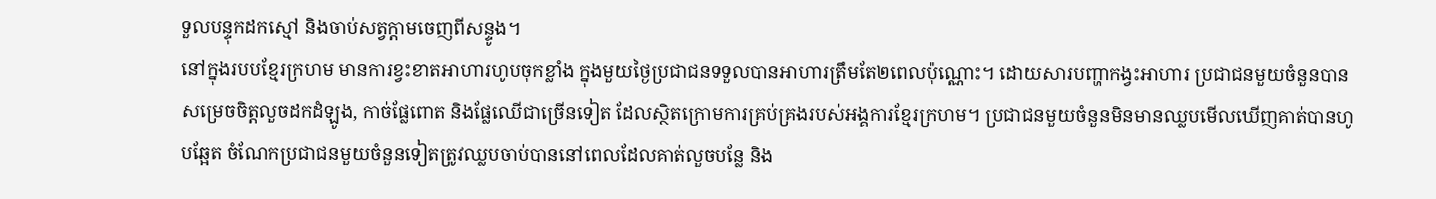ទួលបន្ទុកដកស្មៅ និងចាប់សត្វក្ដាមចេញពីសន្ទូង។
នៅក្នុងរបបខ្មែរក្រហម មានការខ្វះខាតអាហារហូបចុកខ្លាំង ក្នុងមួយថ្ងៃប្រជាជនទទួលបានអាហារត្រឹមតែ២ពេលប៉ុណ្ណោះ។ ដោយសារបញ្ហាកង្វះអាហារ ប្រជាជនមួយចំនួនបានសម្រេចចិត្តលួចដកដំឡូង, កាច់ផ្លែពោត និងផ្លែឈើជាច្រើនទៀត ដែលស្ថិតក្រោមការគ្រប់គ្រងរបស់អង្គការខ្មែរក្រហម។ ប្រជាជនមួយចំនួនមិនមានឈ្លបមើលឃើញគាត់បានហូបឆ្អែត ចំណែកប្រជាជនមួយចំនួនទៀតត្រូវឈ្លបចាប់បាននៅពេលដែលគាត់លួចបន្លែ និង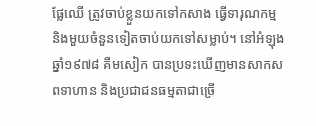ផ្លែឈើ ត្រូវចាប់ខ្លួនយកទៅកសាង ធ្វើទារុណកម្ម និងមួយចំនួនទៀតចាប់យកទៅសម្លាប់។ នៅអំឡុងឆ្នាំ១៩៧៨ គីមសៀក បានប្រទះឃើញមានសាកសពទាហាន និងប្រជាជនធម្មតាជាច្រើ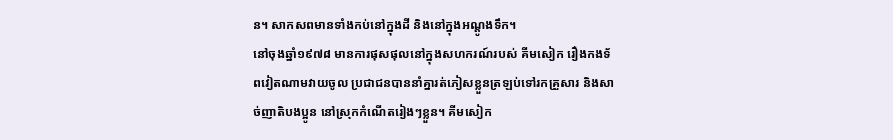ន។ សាកសពមានទាំងកប់នៅក្នុងដី និងនៅក្នុងអណ្ដូងទឹក។
នៅចុងឆ្នាំ១៩៧៨ មានការផុសផុលនៅក្នុងសហករណ៍របស់ គីមសៀក រឿងកងទ័ពវៀតណាមវាយចូល ប្រជាជនបាននាំគ្នារត់ភៀសខ្លួនត្រឡប់ទៅរកគ្រួសារ និងសាច់ញាតិបងប្អូន នៅស្រុកកំណើតរៀងៗខ្លួន។ គីមសៀក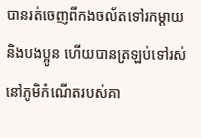បានរត់ចេញពីកងចល័តទៅរកម្ដាយ និងបងប្អូន ហើយបានត្រឡប់ទៅរស់នៅភូមិកំណើតរបស់គា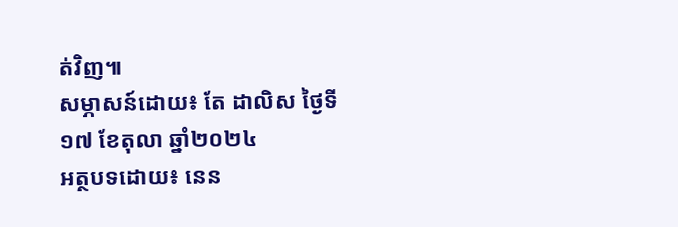ត់វិញ៕
សម្ភាសន៍ដោយ៖ តែ ដាលិស ថ្ងៃទី១៧ ខែតុលា ឆ្នាំ២០២៤
អត្ថបទដោយ៖ នេន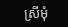ស្រីមុំ